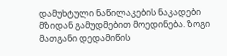დამუხტული ნაწილაკების ნაკადები მზიდან გამუდმებით მოედინება. ზოგი მათგანი დედამიწის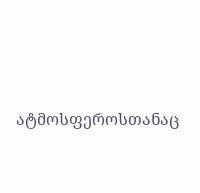ატმოსფეროსთანაც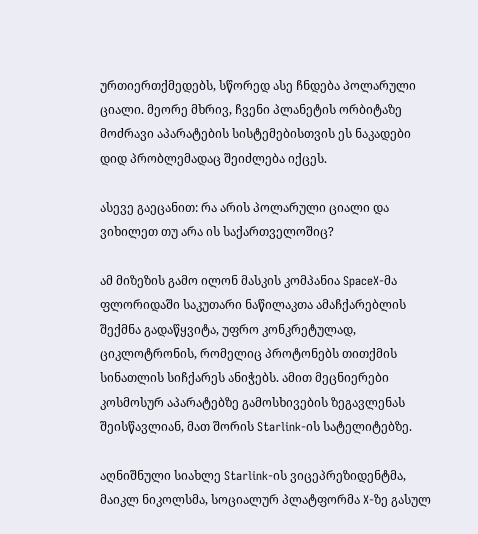ურთიერთქმედებს, სწორედ ასე ჩნდება პოლარული ციალი. მეორე მხრივ, ჩვენი პლანეტის ორბიტაზე მოძრავი აპარატების სისტემებისთვის ეს ნაკადები დიდ პრობლემადაც შეიძლება იქცეს.

ასევე გაეცანით: რა არის პოლარული ციალი და ვიხილეთ თუ არა ის საქართველოშიც?

ამ მიზეზის გამო ილონ მასკის კომპანია SpaceX-მა ფლორიდაში საკუთარი ნაწილაკთა ამაჩქარებლის შექმნა გადაწყვიტა, უფრო კონკრეტულად, ციკლოტრონის, რომელიც პროტონებს თითქმის სინათლის სიჩქარეს ანიჭებს. ამით მეცნიერები კოსმოსურ აპარატებზე გამოსხივების ზეგავლენას შეისწავლიან, მათ შორის Starlink-ის სატელიტებზე.

აღნიშნული სიახლე Starlink-ის ვიცეპრეზიდენტმა, მაიკლ ნიკოლსმა, სოციალურ პლატფორმა X-ზე გასულ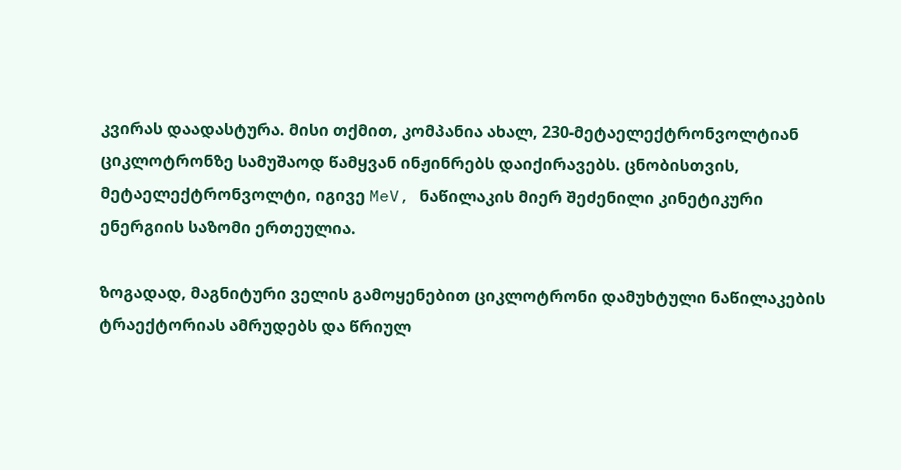კვირას დაადასტურა. მისი თქმით, კომპანია ახალ, 230-მეტაელექტრონვოლტიან ციკლოტრონზე სამუშაოდ წამყვან ინჟინრებს დაიქირავებს. ცნობისთვის, მეტაელექტრონვოლტი, იგივე MeV, ნაწილაკის მიერ შეძენილი კინეტიკური ენერგიის საზომი ერთეულია.

ზოგადად, მაგნიტური ველის გამოყენებით ციკლოტრონი დამუხტული ნაწილაკების ტრაექტორიას ამრუდებს და წრიულ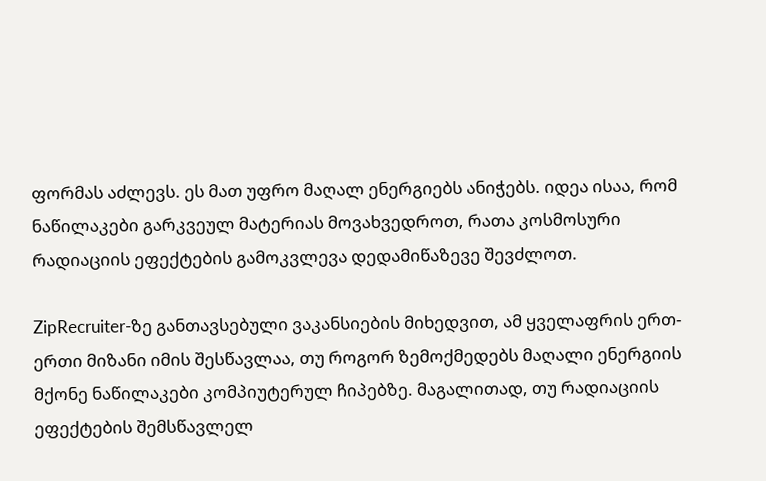ფორმას აძლევს. ეს მათ უფრო მაღალ ენერგიებს ანიჭებს. იდეა ისაა, რომ ნაწილაკები გარკვეულ მატერიას მოვახვედროთ, რათა კოსმოსური რადიაციის ეფექტების გამოკვლევა დედამიწაზევე შევძლოთ.

ZipRecruiter-ზე განთავსებული ვაკანსიების მიხედვით, ამ ყველაფრის ერთ-ერთი მიზანი იმის შესწავლაა, თუ როგორ ზემოქმედებს მაღალი ენერგიის მქონე ნაწილაკები კომპიუტერულ ჩიპებზე. მაგალითად, თუ რადიაციის ეფექტების შემსწავლელ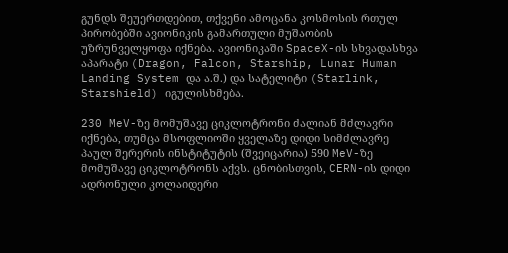გუნდს შეუერთდებით, თქვენი ამოცანა კოსმოსის რთულ პირობებში ავიონიკის გამართული მუშაობის უზრუნველყოფა იქნება. ავიონიკაში SpaceX-ის სხვადასხვა აპარატი (Dragon, Falcon, Starship, Lunar Human Landing System და ა.შ.) და სატელიტი (Starlink, Starshield) იგულისხმება.

230 MeV-ზე მომუშავე ციკლოტრონი ძალიან მძლავრი იქნება, თუმცა მსოფლიოში ყველაზე დიდი სიმძლავრე პაულ შერერის ინსტიტუტის (შვეიცარია) 590 MeV-ზე მომუშავე ციკლოტრონს აქვს. ცნობისთვის, CERN-ის დიდი ადრონული კოლაიდერი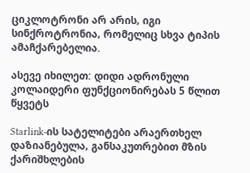ციკლოტრონი არ არის, იგი სინქროტრონია, რომელიც სხვა ტიპის ამაჩქარებელია.

ასევე იხილეთ: დიდი ადრონული კოლაიდერი ფუნქციონირებას 5 წლით წყვეტს

Starlink-ის სატელიტები არაერთხელ დაზიანებულა, განსაკუთრებით მზის ქარიშხლების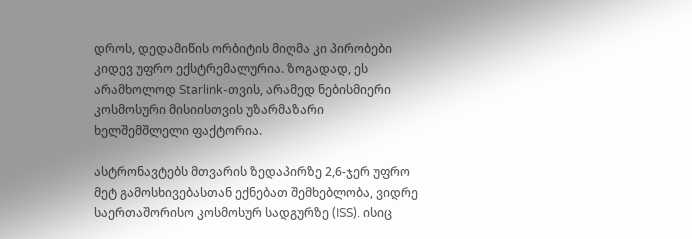დროს, დედამიწის ორბიტის მიღმა კი პირობები კიდევ უფრო ექსტრემალურია. ზოგადად, ეს არამხოლოდ Starlink-თვის, არამედ ნებისმიერი კოსმოსური მისიისთვის უზარმაზარი ხელშემშლელი ფაქტორია.

ასტრონავტებს მთვარის ზედაპირზე 2,6-ჯერ უფრო მეტ გამოსხივებასთან ექნებათ შემხებლობა, ვიდრე საერთაშორისო კოსმოსურ სადგურზე (ISS). ისიც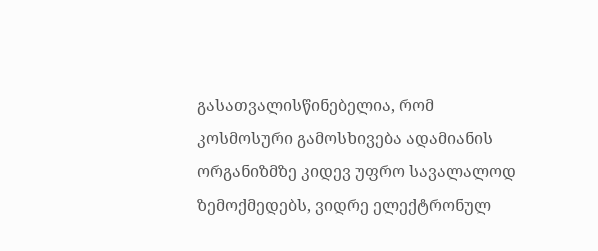გასათვალისწინებელია, რომ კოსმოსური გამოსხივება ადამიანის ორგანიზმზე კიდევ უფრო სავალალოდ ზემოქმედებს, ვიდრე ელექტრონულ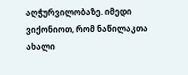აღჭურვილობაზე. იმედი ვიქონიოთ, რომ ნაწილაკთა ახალი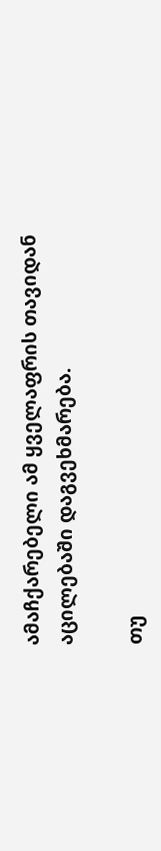ამაჩქარებელი ამ ყველაფრის თავიდან აცილებაში დაგვეხმარება.

თუ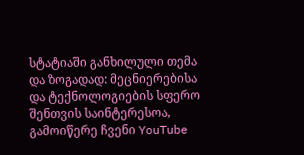სტატიაში განხილული თემა და ზოგადად: მეცნიერებისა და ტექნოლოგიების სფერო შენთვის საინტერესოა, გამოიწერე ჩვენი YouTube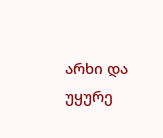არხი და უყურე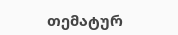თემატურ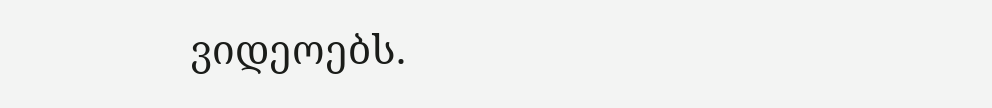ვიდეოებს.